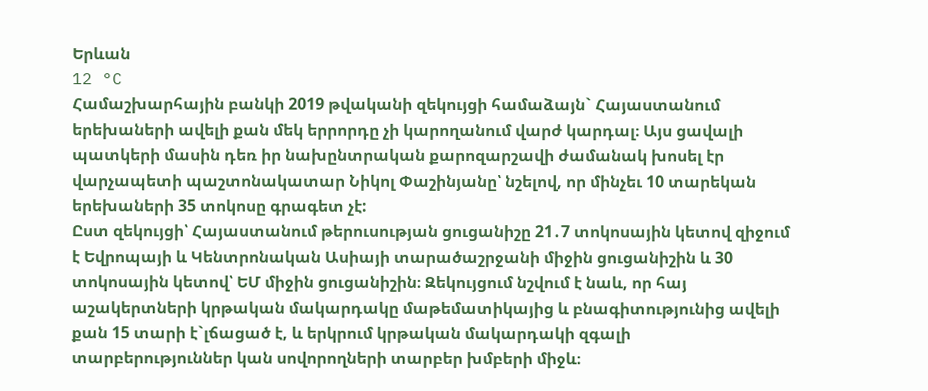Երևան
12 °C
Համաշխարհային բանկի 2019 թվականի զեկույցի համաձայն` Հայաստանում երեխաների ավելի քան մեկ երրորդը չի կարողանում վարժ կարդալ։ Այս ցավալի պատկերի մասին դեռ իր նախընտրական քարոզարշավի ժամանակ խոսել էր վարչապետի պաշտոնակատար Նիկոլ Փաշինյանը՝ նշելով, որ մինչեւ 10 տարեկան երեխաների 35 տոկոսը գրագետ չէ:
Ըստ զեկույցի՝ Հայաստանում թերուսության ցուցանիշը 21․7 տոկոսային կետով զիջում է Եվրոպայի և Կենտրոնական Ասիայի տարածաշրջանի միջին ցուցանիշին և 30 տոկոսային կետով՝ ԵՄ միջին ցուցանիշին։ Զեկույցում նշվում է նաև, որ հայ աշակերտների կրթական մակարդակը մաթեմատիկայից և բնագիտությունից ավելի քան 15 տարի է`լճացած է, և երկրում կրթական մակարդակի զգալի տարբերություններ կան սովորողների տարբեր խմբերի միջև։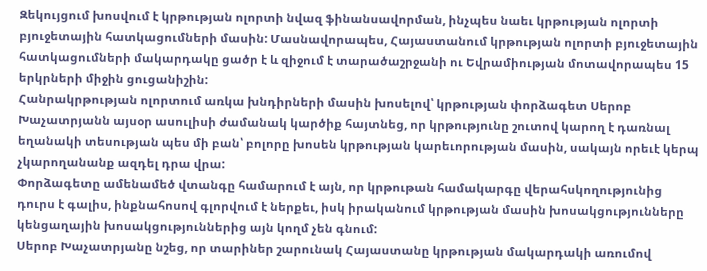Զեկույցում խոսվում է կրթության ոլորտի նվազ ֆինանսավորման, ինչպես նաեւ կրթության ոլորտի բյուջետային հատկացումների մասին: Մասնավորապես, Հայաստանում կրթության ոլորտի բյուջետային հատկացումների մակարդակը ցածր է և զիջում է տարածաշրջանի ու Եվրամիության մոտավորապես 15 երկրների միջին ցուցանիշին:
Հանրակրթության ոլորտում առկա խնդիրների մասին խոսելով՝ կրթության փորձագետ Սերոբ Խաչատրյանն այսօր ասուլիսի ժամանակ կարծիք հայտնեց, որ կրթությունը շուտով կարող է դառնալ եղանակի տեսության պես մի բան՝ բոլորը խոսեն կրթության կարեւորության մասին, սակայն որեւէ կերպ չկարողանանք ազդել դրա վրա:
Փորձագետը ամենամեծ վտանգը համարում է այն, որ կրթութան համակարգը վերահսկողությունից դուրս է գալիս, ինքնահոսով գլորվում է ներքեւ, իսկ իրականում կրթության մասին խոսակցությունները կենցաղային խոսակցություններից այն կողմ չեն գնում:
Սերոբ Խաչատրյանը նշեց, որ տարիներ շարունակ Հայաստանը կրթության մակարդակի առումով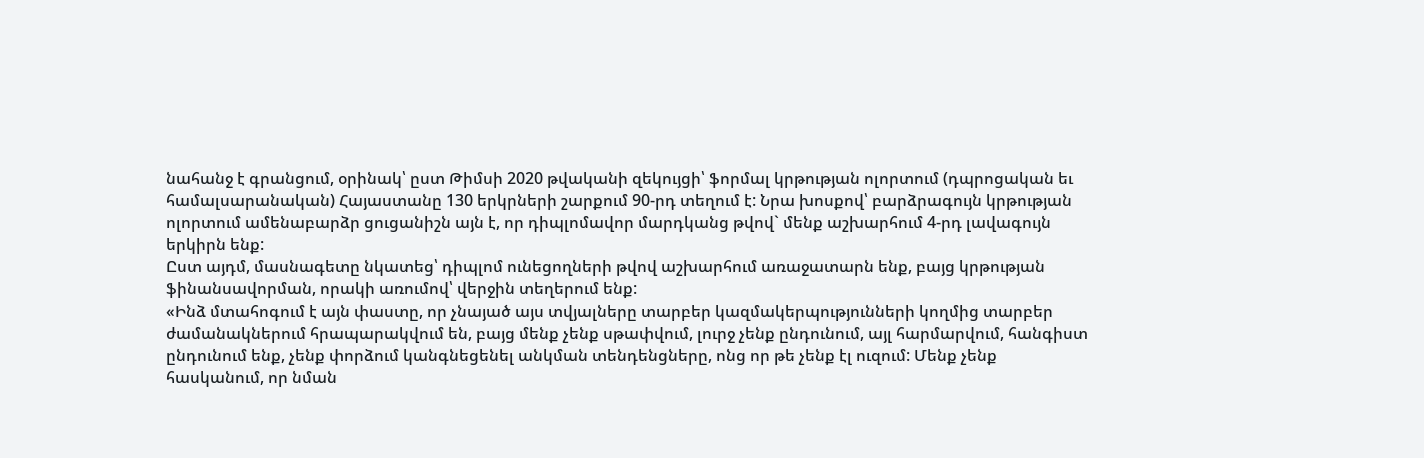նահանջ է գրանցում, օրինակ՝ ըստ Թիմսի 2020 թվականի զեկույցի՝ ֆորմալ կրթության ոլորտում (դպրոցական եւ համալսարանական) Հայաստանը 130 երկրների շարքում 90-րդ տեղում է: Նրա խոսքով՝ բարձրագույն կրթության ոլորտում ամենաբարձր ցուցանիշն այն է, որ դիպլոմավոր մարդկանց թվով` մենք աշխարհում 4-րդ լավագույն երկիրն ենք:
Ըստ այդմ, մասնագետը նկատեց՝ դիպլոմ ունեցողների թվով աշխարհում առաջատարն ենք, բայց կրթության ֆինանսավորման, որակի առումով՝ վերջին տեղերում ենք:
«Ինձ մտահոգում է այն փաստը, որ չնայած այս տվյալները տարբեր կազմակերպությունների կողմից տարբեր ժամանակներում հրապարակվում են, բայց մենք չենք սթափվում, լուրջ չենք ընդունում, այլ հարմարվում, հանգիստ ընդունում ենք, չենք փորձում կանգնեցենել անկման տենդենցները, ոնց որ թե չենք էլ ուզում: Մենք չենք հասկանում, որ նման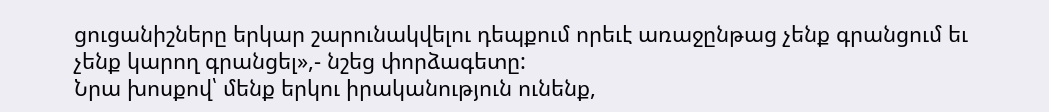ցուցանիշները երկար շարունակվելու դեպքում որեւէ առաջընթաց չենք գրանցում եւ չենք կարող գրանցել»,- նշեց փորձագետը:
Նրա խոսքով՝ մենք երկու իրականություն ունենք,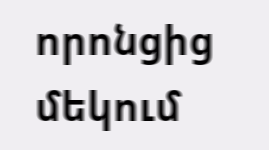որոնցից մեկում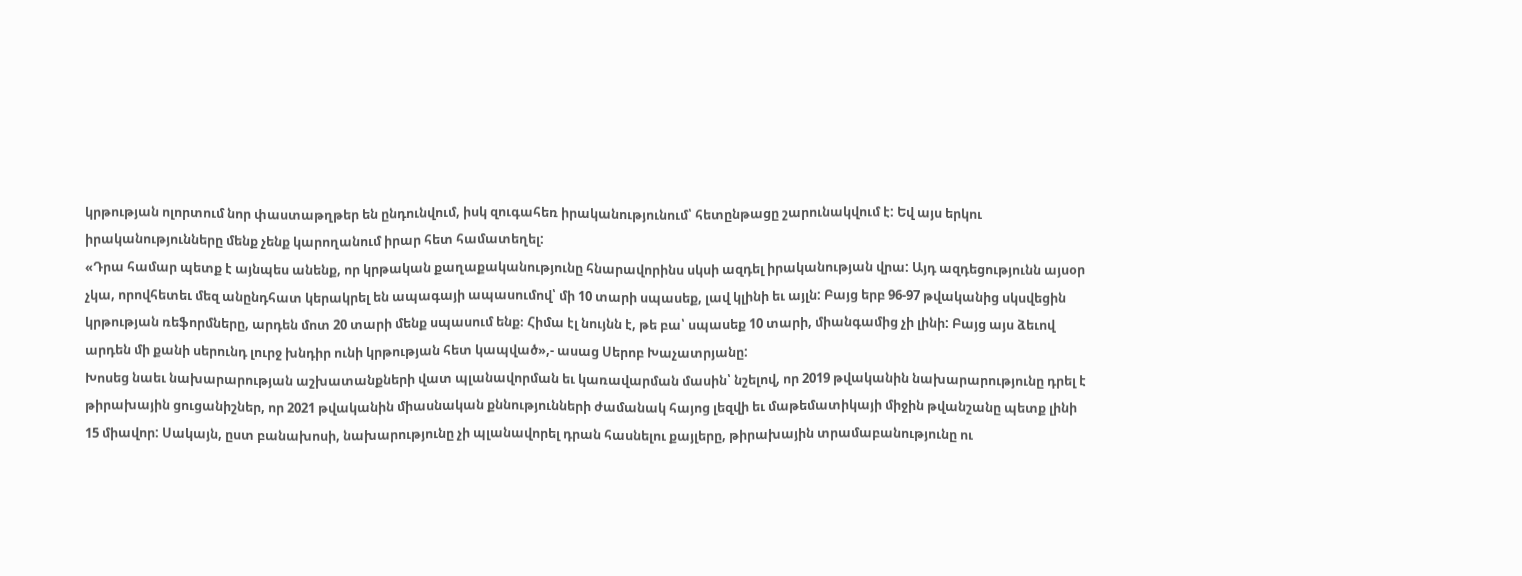կրթության ոլորտում նոր փաստաթղթեր են ընդունվում, իսկ զուգահեռ իրականությունում՝ հետընթացը շարունակվում է: Եվ այս երկու իրականությունները մենք չենք կարողանում իրար հետ համատեղել:
«Դրա համար պետք է այնպես անենք, որ կրթական քաղաքականությունը հնարավորինս սկսի ազդել իրականության վրա: Այդ ազդեցությունն այսօր չկա, որովհետեւ մեզ անընդհատ կերակրել են ապագայի ապասումով՝ մի 10 տարի սպասեք, լավ կլինի եւ այլն: Բայց երբ 96-97 թվականից սկսվեցին կրթության ռեֆորմները, արդեն մոտ 20 տարի մենք սպասում ենք։ Հիմա էլ նույնն է, թե բա՝ սպասեք 10 տարի, միանգամից չի լինի: Բայց այս ձեւով արդեն մի քանի սերունդ լուրջ խնդիր ունի կրթության հետ կապված»,- ասաց Սերոբ Խաչատրյանը:
Խոսեց նաեւ նախարարության աշխատանքների վատ պլանավորման եւ կառավարման մասին՝ նշելով, որ 2019 թվականին նախարարությունը դրել է թիրախային ցուցանիշներ, որ 2021 թվականին միասնական քննությունների ժամանակ հայոց լեզվի եւ մաթեմատիկայի միջին թվանշանը պետք լինի 15 միավոր: Սակայն, ըստ բանախոսի, նախարությունը չի պլանավորել դրան հասնելու քայլերը, թիրախային տրամաբանությունը ու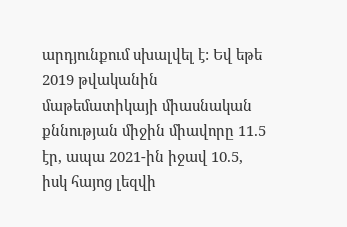արդյունքում սխալվել է: Եվ եթե 2019 թվականին մաթեմատիկայի միասնական քննության միջին միավորը 11.5 էր, ապա 2021-ին իջավ 10.5, իսկ հայոց լեզվի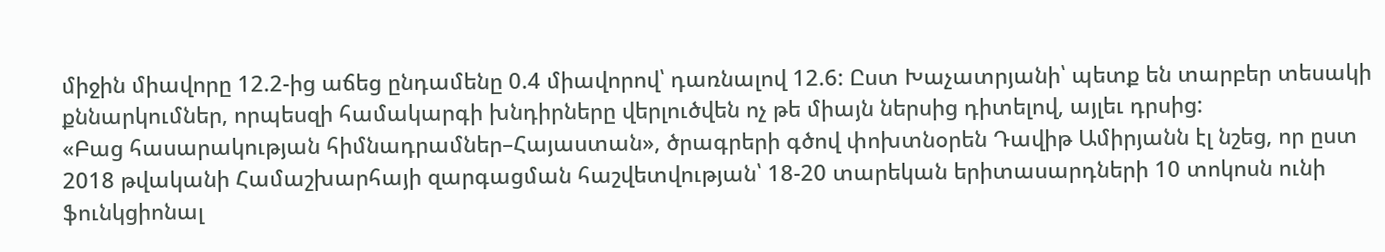միջին միավորը 12.2-ից աճեց ընդամենը 0.4 միավորով՝ դառնալով 12.6: Ըստ Խաչատրյանի՝ պետք են տարբեր տեսակի քննարկումներ, որպեսզի համակարգի խնդիրները վերլուծվեն ոչ թե միայն ներսից դիտելով, այլեւ դրսից:
«Բաց հասարակության հիմնադրամներ–Հայաստան», ծրագրերի գծով փոխտնօրեն Դավիթ Ամիրյանն էլ նշեց, որ ըստ 2018 թվականի Համաշխարհայի զարգացման հաշվետվության՝ 18-20 տարեկան երիտասարդների 10 տոկոսն ունի ֆունկցիոնալ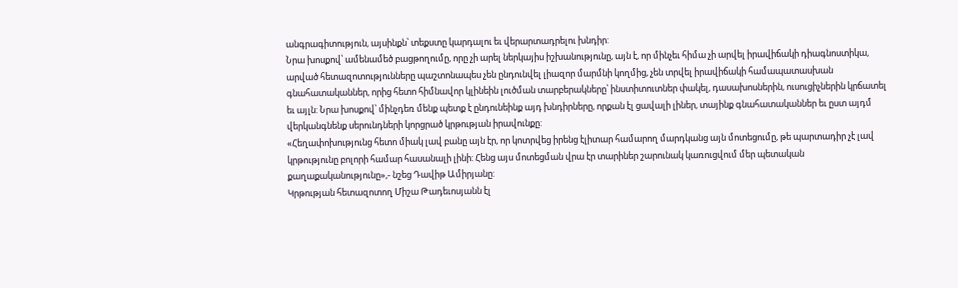անգրագիտություն, այսինքն՝ տեքստը կարդալու եւ վերարտադրելու խնդիր:
Նրա խոսքով՝ ամենամեծ բացթողումը, որը չի արել ներկայիս իշխանությունը, այն է, որ մինչեւ հիմա չի արվել իրավիճակի դիագնոստիկա, արված հետազոտությունները պաշտոնապես չեն ընդունվել լիազոր մարմնի կողմից, չեն տրվել իրավիճակի համապատասխան գնահատականներ, որից հետո հիմնավոր կլինեին լուծման տարբերակները՝ ինստիտուտներ փակել, դասախոսներին, ուսուցիչներին կրճատել եւ այլն: Նրա խոսքով՝ մինչդեռ մենք պետք է ընդունեինք այդ խնդիրները, որքան էլ ցավալի լիներ, տայինք գնահատականներ եւ ըստ այդմ վերկանգնենք սերունդների կորցրած կրթության իրավունքը:
«Հեղափոխությունց հետո միակ լավ բանը այն էր, որ կոտրվեց իրենց էլիտար համարող մարդկանց այն մոտեցումը, թե պարտադիր չէ լավ կրթությունը բոլորի համար հասանալի լինի: Հենց այս մոտեցման վրա էր տարիներ շարունակ կառուցվում մեր պետական քաղաքականությունը»,- նշեց Դավիթ Ամիրյանը:
Կրթության հետազոտող Միշա Թադեւոսյանն էլ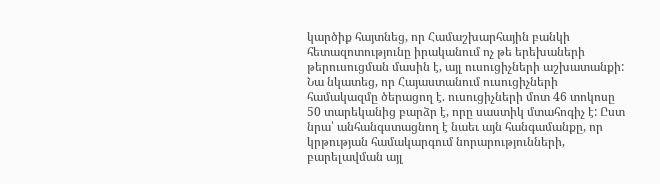կարծիք հայտնեց, որ Համաշխարհային բանկի հետազոտությունը իրականում ոչ թե երեխաների թերուսուցման մասին է, այլ ուսուցիչների աշխատանքի:
Նա նկատեց, որ Հայաստանում ուսուցիչների համակազմը ծերացող է. ուսուցիչների մոտ 46 տոկոսը 50 տարեկանից բարձր է, որը սաստիկ մտահոգիչ է: Ըստ նրա՝ անհանգստացնող է նաեւ այն հանգամանքը, որ կրթության համակարգում նորարությունների, բարելավման այլ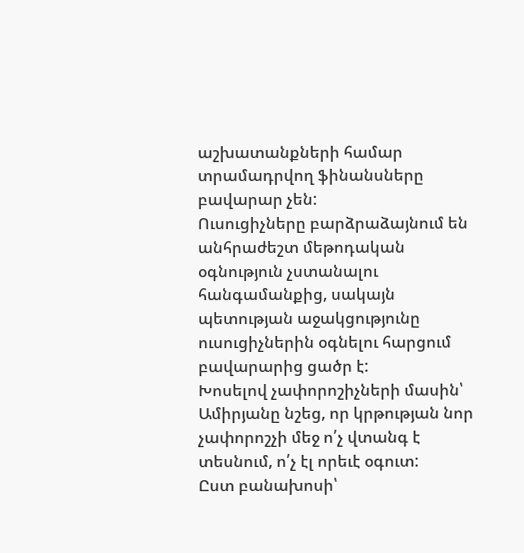աշխատանքների համար տրամադրվող ֆինանսները բավարար չեն:
Ուսուցիչները բարձրաձայնում են անհրաժեշտ մեթոդական օգնություն չստանալու հանգամանքից, սակայն պետության աջակցությունը ուսուցիչներին օգնելու հարցում բավարարից ցածր է:
Խոսելով չափորոշիչների մասին՝ Ամիրյանը նշեց, որ կրթության նոր չափորոշչի մեջ ո՛չ վտանգ է տեսնում, ո՛չ էլ որեւէ օգուտ:
Ըստ բանախոսի՝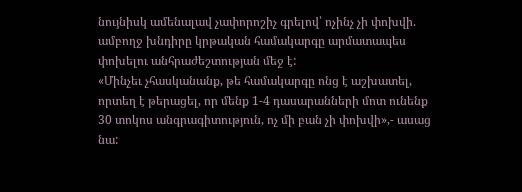նույնիսկ ամենալավ չափորոշիչ գրելով՝ ոչինչ չի փոխվի. ամբողջ խնդիրը կրթական համակարգը արմատապես փոխելու անհրաժեշտության մեջ է:
«Մինչեւ չհասկանանք, թե համակարգը ոնց է աշխատել, որտեղ է թերացել, որ մենք 1-4 դասարանների մոտ ունենք 30 տոկոս անգրագիտություն, ոչ մի բան չի փոխվի»,- ասաց նա: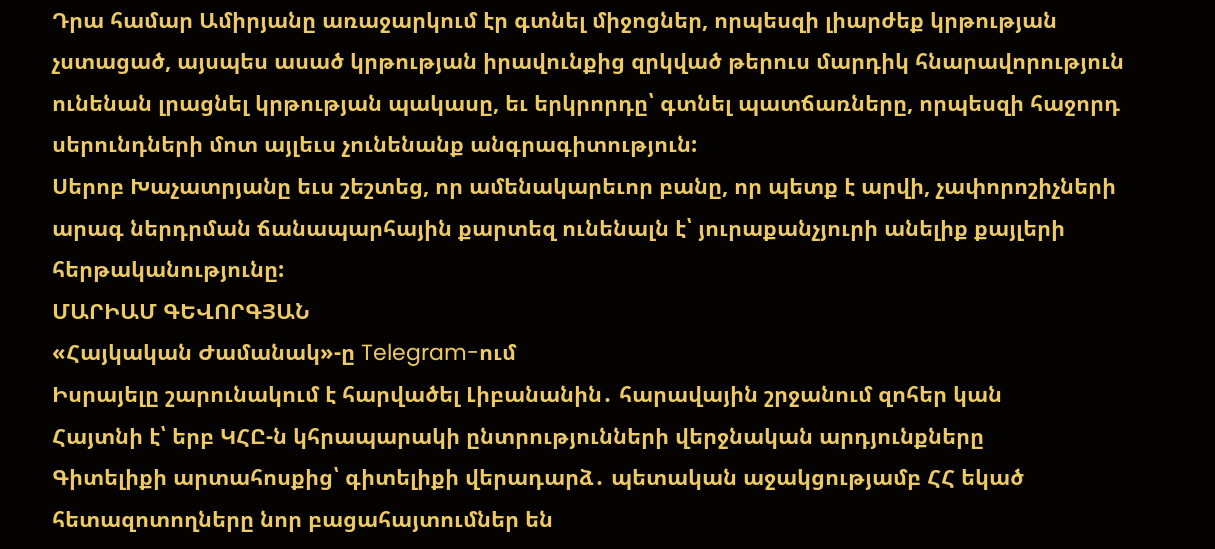Դրա համար Ամիրյանը առաջարկում էր գտնել միջոցներ, որպեսզի լիարժեք կրթության չստացած, այսպես ասած կրթության իրավունքից զրկված թերուս մարդիկ հնարավորություն ունենան լրացնել կրթության պակասը, եւ երկրորդը՝ գտնել պատճառները, որպեսզի հաջորդ սերունդների մոտ այլեւս չունենանք անգրագիտություն:
Սերոբ Խաչատրյանը եւս շեշտեց, որ ամենակարեւոր բանը, որ պետք է արվի, չափորոշիչների արագ ներդրման ճանապարհային քարտեզ ունենալն է՝ յուրաքանչյուրի անելիք քայլերի հերթականությունը:
ՄԱՐԻԱՄ ԳԵՎՈՐԳՅԱՆ
«Հայկական Ժամանակ»-ը Telegram-ում
Իսրայելը շարունակում է հարվածել Լիբանանին․ հարավային շրջանում զոհեր կան
Հայտնի է՝ երբ ԿՀԸ-ն կհրապարակի ընտրությունների վերջնական արդյունքները
Գիտելիքի արտահոսքից՝ գիտելիքի վերադարձ․ պետական աջակցությամբ ՀՀ եկած հետազոտողները նոր բացահայտումներ են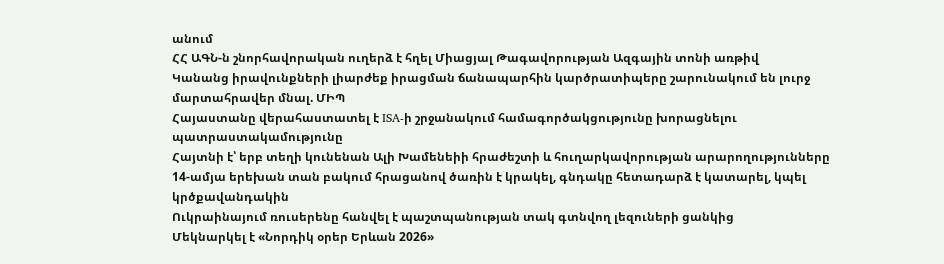անում
ՀՀ ԱԳՆ-ն շնորհավորական ուղերձ է հղել Միացյալ Թագավորության Ազգային տոնի առթիվ
Կանանց իրավունքների լիարժեք իրացման ճանապարհին կարծրատիպերը շարունակում են լուրջ մարտահրավեր մնալ. ՄԻՊ
Հայաստանը վերահաստատել է ISA-ի շրջանակում համագործակցությունը խորացնելու պատրաստակամությունը
Հայտնի է՝ երբ տեղի կունենան Ալի Խամենեիի հրաժեշտի և հուղարկավորության արարողությունները
14-ամյա երեխան տան բակում հրացանով ծառին է կրակել, գնդակը հետադարձ է կատարել, կպել կրծքավանդակին
Ուկրաինայում ռուսերենը հանվել է պաշտպանության տակ գտնվող լեզուների ցանկից
Մեկնարկել է «Նորդիկ օրեր Երևան 2026»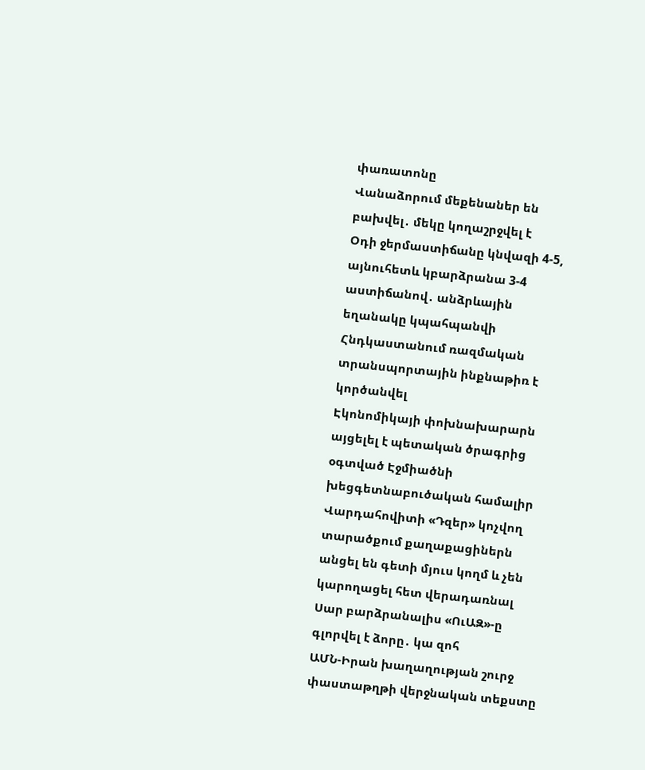փառատոնը
Վանաձորում մեքենաներ են բախվել․ մեկը կողաշրջվել է
Օդի ջերմաստիճանը կնվազի 4-5, այնուհետև կբարձրանա 3-4 աստիճանով․ անձրևային եղանակը կպահպանվի
Հնդկաստանում ռազմական տրանսպորտային ինքնաթիռ է կործանվել
Էկոնոմիկայի փոխնախարարն այցելել է պետական ծրագրից օգտված Էջմիածնի խեցգետնաբուծական համալիր
Վարդահովիտի «Դզեր» կոչվող տարածքում քաղաքացիներն անցել են գետի մյուս կողմ և չեն կարողացել հետ վերադառնալ
Սար բարձրանալիս «ՈւԱԶ»-ը գլորվել է ձորը․ կա զոհ
ԱՄՆ-Իրան խաղաղության շուրջ փաստաթղթի վերջնական տեքստը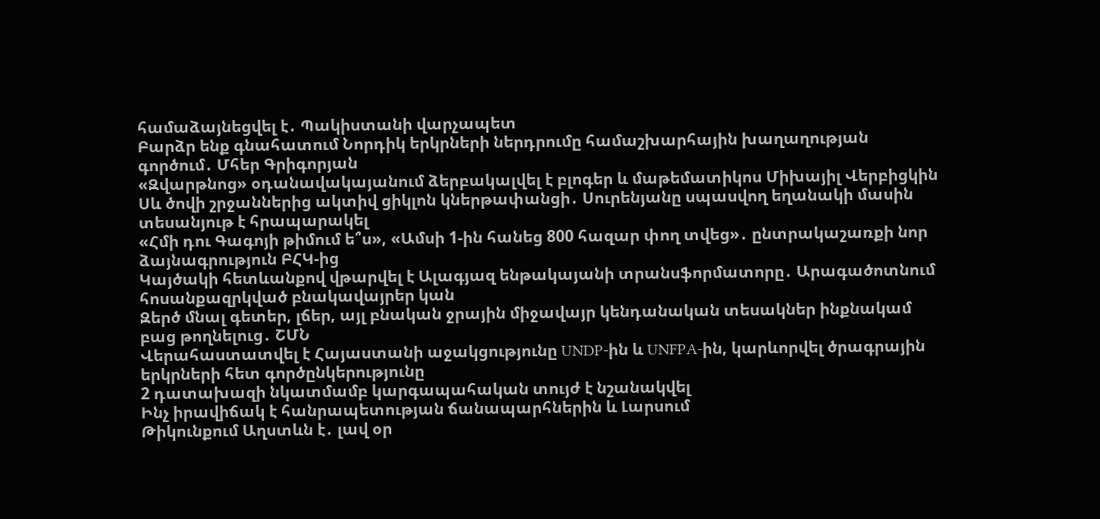համաձայնեցվել է․ Պակիստանի վարչապետ
Բարձր ենք գնահատում Նորդիկ երկրների ներդրումը համաշխարհային խաղաղության գործում․ Մհեր Գրիգորյան
«Զվարթնոց» օդանավակայանում ձերբակալվել է բլոգեր և մաթեմատիկոս Միխայիլ Վերբիցկին
Սև ծովի շրջաններից ակտիվ ցիկլոն կներթափանցի․ Սուրենյանը սպասվող եղանակի մասին տեսանյութ է հրապարակել
«Հմի դու Գագոյի թիմում ե՞ս», «Ամսի 1-ին հանեց 800 հազար փող տվեց»․ ընտրակաշառքի նոր ձայնագրություն ԲՀԿ-ից
Կայծակի հետևանքով վթարվել է Ալագյազ ենթակայանի տրանսֆորմատորը․ Արագածոտնում հոսանքազրկված բնակավայրեր կան
Զերծ մնալ գետեր, լճեր, այլ բնական ջրային միջավայր կենդանական տեսակներ ինքնակամ բաց թողնելուց․ ՇՄՆ
Վերահաստատվել է Հայաստանի աջակցությունը UNDP-ին և UNFPA-ին, կարևորվել ծրագրային երկրների հետ գործընկերությունը
2 դատախազի նկատմամբ կարգապահական տույժ է նշանակվել
Ինչ իրավիճակ է հանրապետության ճանապարհներին և Լարսում
Թիկունքում Աղստևն է․ լավ օր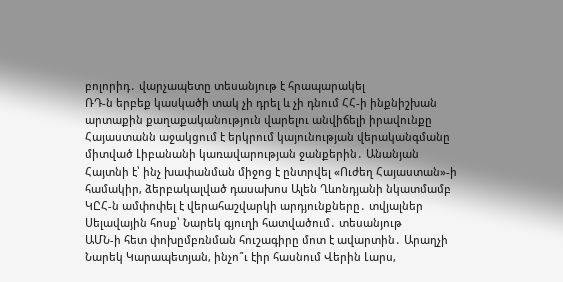բոլորիդ․ վարչապետը տեսանյութ է հրապարակել
ՌԴ-ն երբեք կասկածի տակ չի դրել և չի դնում ՀՀ-ի ինքնիշխան արտաքին քաղաքականություն վարելու անվիճելի իրավունքը
Հայաստանն աջակցում է երկրում կայունության վերականգմանը միտված Լիբանանի կառավարության ջանքերին․ Անանյան
Հայտնի է՝ ինչ խափանման միջոց է ընտրվել «Ուժեղ Հայաստան»-ի համակիր, ձերբակալված դասախոս Ալեն Ղևոնդյանի նկատմամբ
ԿԸՀ-ն ամփոփել է վերահաշվարկի արդյունքները․ տվյալներ
Սելավային հոսք՝ Նարեկ գյուղի հատվածում․ տեսանյութ
ԱՄՆ-ի հետ փոխըմբռնման հուշագիրը մոտ է ավարտին․ Արաղչի
Նարեկ Կարապետյան, ինչո՞ւ էիր հասնում Վերին Լարս,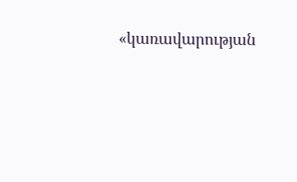«կառավարության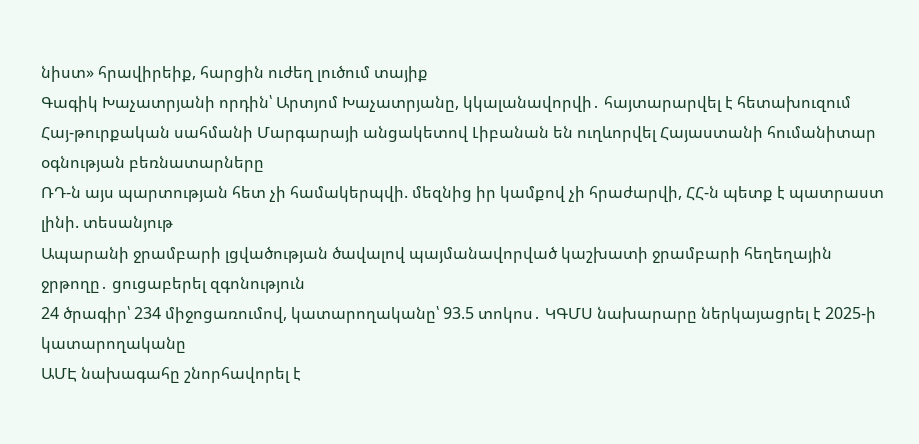նիստ» հրավիրեիք, հարցին ուժեղ լուծում տայիք
Գագիկ Խաչատրյանի որդին՝ Արտյոմ Խաչատրյանը, կկալանավորվի․ հայտարարվել է հետախուզում
Հայ-թուրքական սահմանի Մարգարայի անցակետով Լիբանան են ուղևորվել Հայաստանի հումանիտար օգնության բեռնատարները
ՌԴ-ն այս պարտության հետ չի համակերպվի. մեզնից իր կամքով չի հրաժարվի, ՀՀ-ն պետք է պատրաստ լինի. տեսանյութ
Ապարանի ջրամբարի լցվածության ծավալով պայմանավորված կաշխատի ջրամբարի հեղեղային ջրթողը․ ցուցաբերել զգոնություն
24 ծրագիր՝ 234 միջոցառումով, կատարողականը՝ 93.5 տոկոս․ ԿԳՄՍ նախարարը ներկայացրել է 2025-ի կատարողականը
ԱՄԷ նախագահը շնորհավորել է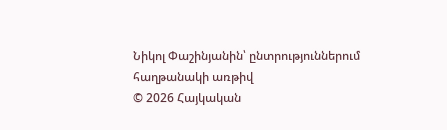Նիկոլ Փաշինյանին՝ ընտրություններում հաղթանակի առթիվ
© 2026 Հայկական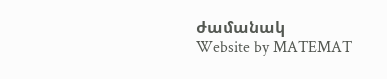ժամանակ
Website by MATEMAT